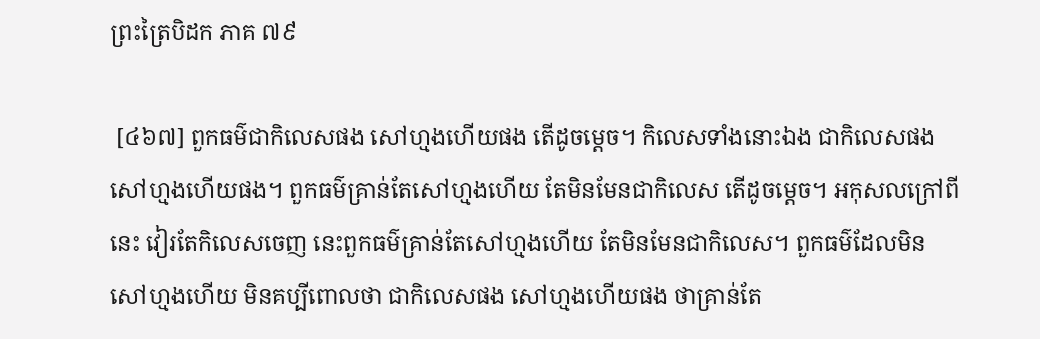ព្រះត្រៃបិដក ភាគ ៧៩

 [៤៦៧] ពួកធម៌ជាកិលេសផង សៅហ្មងហើយផង តើដូចម្តេច។ កិលេសទាំងនោះឯង ជាកិលេសផង សៅហ្មងហើយផង។ ពួកធម៌គ្រាន់តែសៅហ្មងហើយ តែមិនមែនជាកិលេស តើដូចម្តេច។ អកុសលក្រៅពីនេះ វៀរតែកិលេសចេញ នេះពួកធម៌គ្រាន់តែសៅហ្មងហើយ តែមិនមែនជាកិលេស។ ពួកធម៌ដែលមិនសៅហ្មងហើយ មិនគប្បីពោលថា ជាកិលេសផង សៅហ្មងហើយផង ថាគ្រាន់តែ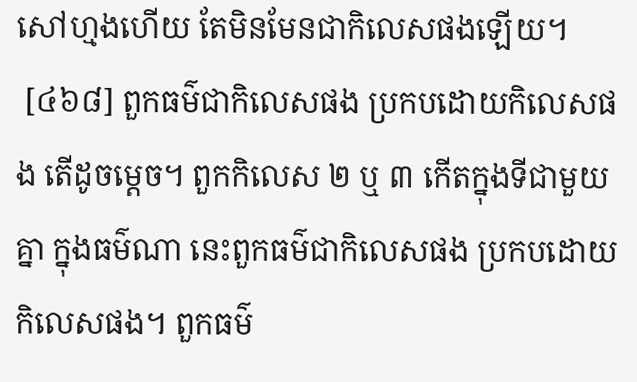សៅហ្មងហើយ តែមិនមែនជាកិលេសផងឡើយ។
 [៤៦៨] ពួកធម៌ជាកិលេសផង ប្រកបដោយកិលេសផង តើដូចម្តេច។ ពួកកិលេស ២ ឬ ៣ កើតក្នុងទីជាមួយគ្នា ក្នុងធម៌ណា នេះពួកធម៌ជាកិលេសផង ប្រកបដោយកិលេសផង។ ពួកធម៌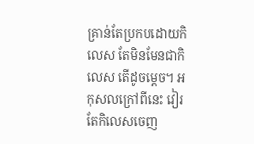គ្រាន់តែប្រកបដោយកិលេស តែមិនមែនជាកិលេស តើដូចម្តេច។ អកុសលក្រៅពីនេះ វៀរតែកិលេសចេញ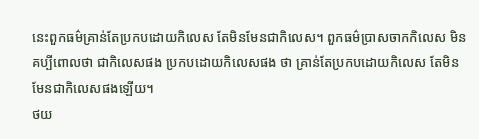នេះពួកធម៌គ្រាន់តែប្រកបដោយកិលេស តែមិនមែនជាកិលេស។ ពួកធម៌ប្រាសចាកកិលេស មិនគប្បីពោលថា ជាកិលេសផង ប្រកបដោយកិលេសផង ថា គ្រាន់តែប្រកបដោយកិលេស តែមិនមែនជាកិលេសផងឡើយ។
ថយ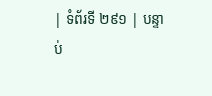| ទំព័រទី ២៩១ | បន្ទាប់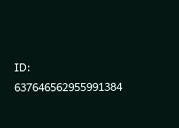ID: 637646562955991384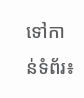ទៅកាន់ទំព័រ៖